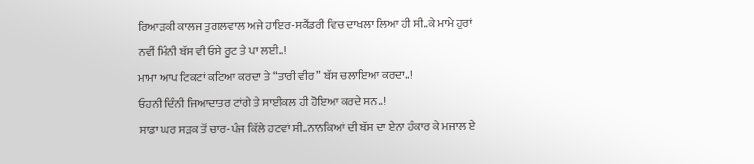ਰਿਆੜਕੀ ਕਾਲਜ ਤੁਗਲਵਾਲ ਅਜੇ ਹਾਇਰ-ਸਕੈਂਡਰੀ ਵਿਚ ਦਾਖਲਾ ਲਿਆ ਹੀ ਸੀ..ਕੇ ਮਾਮੇ ਹੁਰਾਂ ਨਵੀਂ ਮਿੰਨੀ ਬੱਸ ਵੀ ਓਸੇ ਰੂਟ ਤੇ ਪਾ ਲਈ..!
ਮਾਮਾ ਆਪ ਟਿਕਟਾਂ ਕਟਿਆ ਕਰਦਾ ਤੇ “ਤਾਰੀ ਵੀਰ” ਬੱਸ ਚਲਾਇਆ ਕਰਦਾ..!
ਓਹਨੀ ਦਿੰਨੀ ਜਿਆਦਾਤਰ ਟਾਂਗੇ ਤੇ ਸਾਈਕਲ ਹੀ ਹੋਇਆ ਕਰਦੇ ਸਨ..!
ਸਾਡਾ ਘਰ ਸੜਕ ਤੋਂ ਚਾਰ-ਪੰਜ ਕਿੱਲੇ ਹਟਵਾਂ ਸੀ..ਨਾਨਕਿਆਂ ਦੀ ਬੱਸ ਦਾ ਏਨਾ ਹੰਕਾਰ ਕੇ ਮਜਾਲ ਏ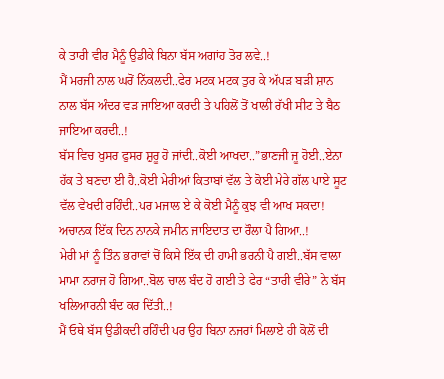ਕੇ ਤਾਰੀ ਵੀਰ ਮੈਨੂੰ ਉਡੀਕੇ ਬਿਨਾ ਬੱਸ ਅਗਾਂਹ ਤੋਰ ਲਵੇ..!
ਮੈਂ ਮਰਜੀ ਨਾਲ ਘਰੋਂ ਨਿੱਕਲਦੀ..ਫੇਰ ਮਟਕ ਮਟਕ ਤੁਰ ਕੇ ਅੱਪੜ ਬੜੀ ਸ਼ਾਨ ਨਾਲ ਬੱਸ ਅੰਦਰ ਵੜ ਜਾਇਆ ਕਰਦੀ ਤੇ ਪਹਿਲੋਂ ਤੋਂ ਖਾਲੀ ਰੱਖੀ ਸੀਟ ਤੇ ਬੈਠ ਜਾਇਆ ਕਰਦੀ..!
ਬੱਸ ਵਿਚ ਖੁਸਰ ਫੁਸਰ ਸ਼ੁਰੂ ਹੋ ਜਾਂਦੀ..ਕੋਈ ਆਖਦਾ..”ਭਾਣਜੀ ਜੂ ਹੋਈ..ਏਨਾ ਹੱਕ ਤੇ ਬਣਦਾ ਈ ਹੈ..ਕੋਈ ਮੇਰੀਆਂ ਕਿਤਾਬਾਂ ਵੱਲ ਤੇ ਕੋਈ ਮੇਰੇ ਗੱਲ ਪਾਏ ਸੂਟ ਵੱਲ ਵੇਖਦੀ ਰਹਿੰਦੀ..ਪਰ ਮਜਾਲ ਏ ਕੇ ਕੋਈ ਮੈਨੂੰ ਕੁਝ ਵੀ ਆਖ ਸਕਦਾ!
ਅਚਾਨਕ ਇੱਕ ਦਿਨ ਨਾਨਕੇ ਜਮੀਨ ਜਾਇਦਾਤ ਦਾ ਰੌਲਾ ਪੈ ਗਿਆ..!
ਮੇਰੀ ਮਾਂ ਨੂੰ ਤਿੰਨ ਭਰਾਵਾਂ ਚੋਂ ਕਿਸੇ ਇੱਕ ਦੀ ਹਾਮੀ ਭਰਨੀ ਪੈ ਗਈ..ਬੱਸ ਵਾਲਾ ਮਾਮਾ ਨਰਾਜ ਹੋ ਗਿਆ..ਬੋਲ ਚਾਲ ਬੰਦ ਹੋ ਗਈ ਤੇ ਫੇਰ “ਤਾਰੀ ਵੀਰੇ” ਨੇ ਬੱਸ ਖਲਿਆਰਨੀ ਬੰਦ ਕਰ ਦਿੱਤੀ..!
ਮੈਂ ਓਥੇ ਬੱਸ ਉਡੀਕਦੀ ਰਹਿੰਦੀ ਪਰ ਉਹ ਬਿਨਾ ਨਜਰਾਂ ਮਿਲਾਏ ਹੀ ਕੋਲੋਂ ਦੀ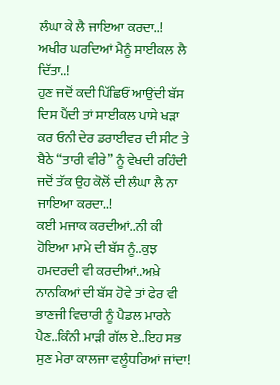ਲੰਘਾ ਕੇ ਲੈ ਜਾਇਆ ਕਰਦਾ..!
ਅਖੀਰ ਘਰਦਿਆਂ ਮੈਨੂੰ ਸਾਈਕਲ ਲੈ ਦਿੱਤਾ..!
ਹੁਣ ਜਦੋਂ ਕਦੀ ਪਿੱਛਿਓਂ ਆਉਂਦੀ ਬੱਸ ਦਿਸ ਪੈਂਦੀ ਤਾਂ ਸਾਈਕਲ ਪਾਸੇ ਖੜਾ ਕਰ ਓਨੀ ਦੇਰ ਡਰਾਈਵਰ ਦੀ ਸੀਟ ਤੇ ਬੈਠੇ “ਤਾਰੀ ਵੀਰੇ” ਨੂੰ ਵੇਖਦੀ ਰਹਿੰਦੀ ਜਦੋਂ ਤੱਕ ਉਹ ਕੋਲੋਂ ਦੀ ਲੰਘਾ ਲੈ ਨਾ ਜਾਇਆ ਕਰਦਾ..!
ਕਈ ਮਜਾਕ ਕਰਦੀਆਂ..ਨੀ ਕੀ ਹੋਇਆ ਮਾਮੇ ਦੀ ਬੱਸ ਨੂੰ..ਕੁਝ ਹਮਦਰਦੀ ਵੀ ਕਰਦੀਆਂ..ਅਖ਼ੇ ਨਾਨਕਿਆਂ ਦੀ ਬੱਸ ਹੋਵੇ ਤਾਂ ਫੇਰ ਵੀ ਭਾਣਜੀ ਵਿਚਾਰੀ ਨੂੰ ਪੈਡਲ ਮਾਰਨੇ ਪੈਣ..ਕਿੰਨੀ ਮਾੜੀ ਗੱਲ ਏ..ਇਹ ਸਭ ਸੁਣ ਮੇਰਾ ਕਾਲਜਾ ਵਲੂੰਧਰਿਆਂ ਜਾਂਦਾ!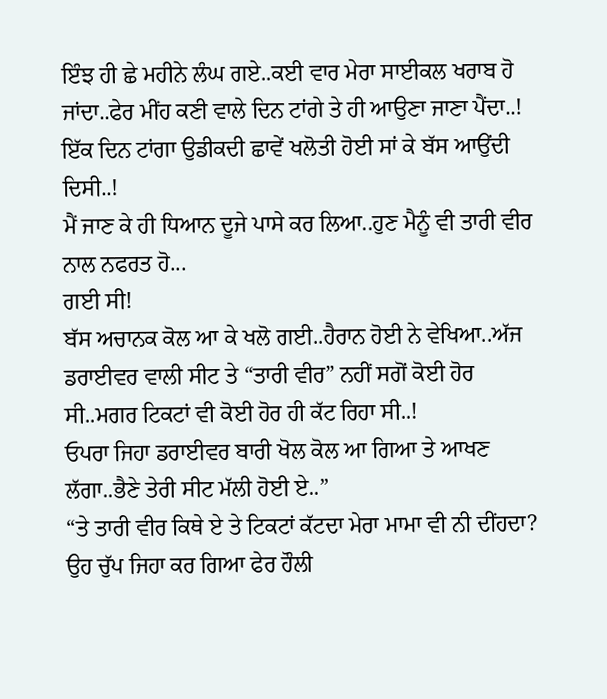ਇੰਝ ਹੀ ਛੇ ਮਹੀਨੇ ਲੰਘ ਗਏ..ਕਈ ਵਾਰ ਮੇਰਾ ਸਾਈਕਲ ਖਰਾਬ ਹੋ ਜਾਂਦਾ..ਫੇਰ ਮੀਂਹ ਕਣੀ ਵਾਲੇ ਦਿਨ ਟਾਂਗੇ ਤੇ ਹੀ ਆਉਣਾ ਜਾਣਾ ਪੈਂਦਾ..!
ਇੱਕ ਦਿਨ ਟਾਂਗਾ ਉਡੀਕਦੀ ਛਾਵੇਂ ਖਲੋਤੀ ਹੋਈ ਸਾਂ ਕੇ ਬੱਸ ਆਉਂਦੀ ਦਿਸੀ..!
ਮੈਂ ਜਾਣ ਕੇ ਹੀ ਧਿਆਨ ਦੂਜੇ ਪਾਸੇ ਕਰ ਲਿਆ..ਹੁਣ ਮੈਨੂੰ ਵੀ ਤਾਰੀ ਵੀਰ ਨਾਲ ਨਫਰਤ ਹੋ...
ਗਈ ਸੀ!
ਬੱਸ ਅਚਾਨਕ ਕੋਲ ਆ ਕੇ ਖਲੋ ਗਈ..ਹੈਰਾਨ ਹੋਈ ਨੇ ਵੇਖਿਆ..ਅੱਜ ਡਰਾਈਵਰ ਵਾਲੀ ਸੀਟ ਤੇ “ਤਾਰੀ ਵੀਰ” ਨਹੀਂ ਸਗੋਂ ਕੋਈ ਹੋਰ ਸੀ..ਮਗਰ ਟਿਕਟਾਂ ਵੀ ਕੋਈ ਹੋਰ ਹੀ ਕੱਟ ਰਿਹਾ ਸੀ..!
ਓਪਰਾ ਜਿਹਾ ਡਰਾਈਵਰ ਬਾਰੀ ਖੋਲ ਕੋਲ ਆ ਗਿਆ ਤੇ ਆਖਣ ਲੱਗਾ..ਭੈਣੇ ਤੇਰੀ ਸੀਟ ਮੱਲੀ ਹੋਈ ਏ..”
“ਤੇ ਤਾਰੀ ਵੀਰ ਕਿਥੇ ਏ ਤੇ ਟਿਕਟਾਂ ਕੱਟਦਾ ਮੇਰਾ ਮਾਮਾ ਵੀ ਨੀ ਦੀਂਹਦਾ?
ਉਹ ਚੁੱਪ ਜਿਹਾ ਕਰ ਗਿਆ ਫੇਰ ਹੌਲੀ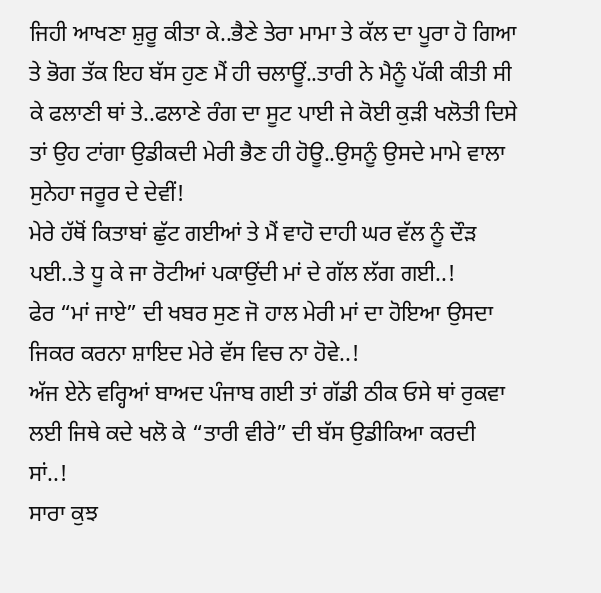ਜਿਹੀ ਆਖਣਾ ਸ਼ੁਰੂ ਕੀਤਾ ਕੇ..ਭੈਣੇ ਤੇਰਾ ਮਾਮਾ ਤੇ ਕੱਲ ਦਾ ਪੂਰਾ ਹੋ ਗਿਆ ਤੇ ਭੋਗ ਤੱਕ ਇਹ ਬੱਸ ਹੁਣ ਮੈਂ ਹੀ ਚਲਾਊਂ..ਤਾਰੀ ਨੇ ਮੈਨੂੰ ਪੱਕੀ ਕੀਤੀ ਸੀ ਕੇ ਫਲਾਣੀ ਥਾਂ ਤੇ..ਫਲਾਣੇ ਰੰਗ ਦਾ ਸੂਟ ਪਾਈ ਜੇ ਕੋਈ ਕੁੜੀ ਖਲੋਤੀ ਦਿਸੇ ਤਾਂ ਉਹ ਟਾਂਗਾ ਉਡੀਕਦੀ ਮੇਰੀ ਭੈਣ ਹੀ ਹੋਊ..ਉਸਨੂੰ ਉਸਦੇ ਮਾਮੇ ਵਾਲਾ ਸੁਨੇਹਾ ਜਰੂਰ ਦੇ ਦੇਵੀਂ!
ਮੇਰੇ ਹੱਥੋਂ ਕਿਤਾਬਾਂ ਛੁੱਟ ਗਈਆਂ ਤੇ ਮੈਂ ਵਾਹੋ ਦਾਹੀ ਘਰ ਵੱਲ ਨੂੰ ਦੌੜ ਪਈ..ਤੇ ਧੂ ਕੇ ਜਾ ਰੋਟੀਆਂ ਪਕਾਉਂਦੀ ਮਾਂ ਦੇ ਗੱਲ ਲੱਗ ਗਈ..!
ਫੇਰ “ਮਾਂ ਜਾਏ” ਦੀ ਖਬਰ ਸੁਣ ਜੋ ਹਾਲ ਮੇਰੀ ਮਾਂ ਦਾ ਹੋਇਆ ਉਸਦਾ ਜਿਕਰ ਕਰਨਾ ਸ਼ਾਇਦ ਮੇਰੇ ਵੱਸ ਵਿਚ ਨਾ ਹੋਵੇ..!
ਅੱਜ ਏਨੇ ਵਰ੍ਹਿਆਂ ਬਾਅਦ ਪੰਜਾਬ ਗਈ ਤਾਂ ਗੱਡੀ ਠੀਕ ਓਸੇ ਥਾਂ ਰੁਕਵਾ ਲਈ ਜਿਥੇ ਕਦੇ ਖਲੋ ਕੇ “ਤਾਰੀ ਵੀਰੇ” ਦੀ ਬੱਸ ਉਡੀਕਿਆ ਕਰਦੀ ਸਾਂ..!
ਸਾਰਾ ਕੁਝ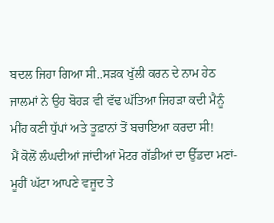ਬਦਲ ਜਿਹਾ ਗਿਆ ਸੀ..ਸੜਕ ਖੁੱਲੀ ਕਰਨ ਦੇ ਨਾਮ ਹੇਠ ਜਾਲਮਾਂ ਨੇ ਉਹ ਬੋਹੜ ਵੀ ਵੱਢ ਘੱਤਿਆ ਜਿਹੜਾ ਕਦੀ ਮੈਨੂੰ ਮੀਂਹ ਕਣੀ ਧੁੱਪਾਂ ਅਤੇ ਤੂਫ਼ਾਨਾਂ ਤੋਂ ਬਚਾਇਆ ਕਰਦਾ ਸੀ!
ਮੈਂ ਕੋਲੋਂ ਲੰਘਦੀਆਂ ਜਾਂਦੀਆਂ ਮੋਟਰ ਗੱਡੀਆਂ ਦਾ ਉੱਡਦਾ ਮਣਾਂ-ਮੂਹੀਂ ਘੱਟਾ ਆਪਣੇ ਵਜੂਦ ਤੇ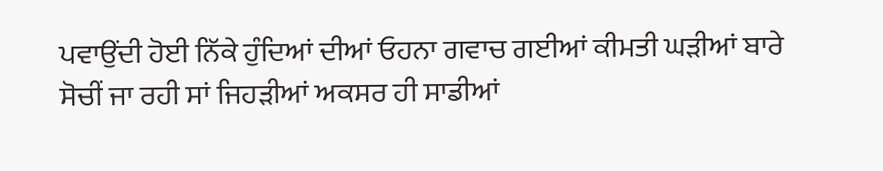ਪਵਾਉਂਦੀ ਹੋਈ ਨਿੱਕੇ ਹੁੰਦਿਆਂ ਦੀਆਂ ਓਹਨਾ ਗਵਾਚ ਗਈਆਂ ਕੀਮਤੀ ਘੜੀਆਂ ਬਾਰੇ ਸੋਚੀਂ ਜਾ ਰਹੀ ਸਾਂ ਜਿਹੜੀਆਂ ਅਕਸਰ ਹੀ ਸਾਡੀਆਂ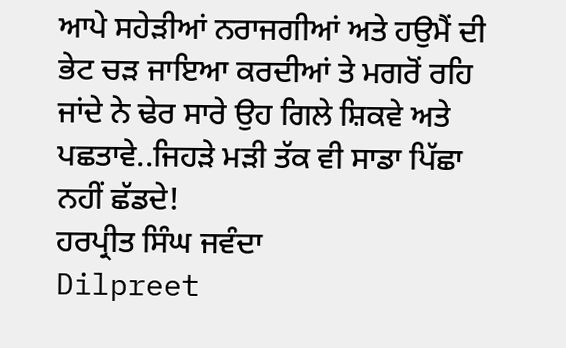ਆਪੇ ਸਹੇੜੀਆਂ ਨਰਾਜਗੀਆਂ ਅਤੇ ਹਉਮੈਂ ਦੀ ਭੇਟ ਚੜ ਜਾਇਆ ਕਰਦੀਆਂ ਤੇ ਮਗਰੋਂ ਰਹਿ ਜਾਂਦੇ ਨੇ ਢੇਰ ਸਾਰੇ ਉਹ ਗਿਲੇ ਸ਼ਿਕਵੇ ਅਤੇ ਪਛਤਾਵੇ..ਜਿਹੜੇ ਮੜੀ ਤੱਕ ਵੀ ਸਾਡਾ ਪਿੱਛਾ ਨਹੀਂ ਛੱਡਦੇ!
ਹਰਪ੍ਰੀਤ ਸਿੰਘ ਜਵੰਦਾ
Dilpreet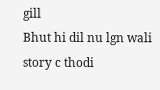gill
Bhut hi dil nu lgn wali story c thodi